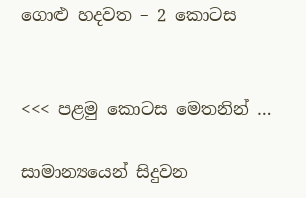ගොළු හදවත – 2 කොටස


<<< පළමු කොටස මෙතනින් …

සාමාන්‍යයෙන් සිදුවන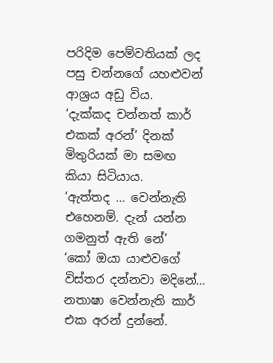පරිදිම පෙම්වතියක් ලද පසු චන්නගේ යහළුවන් ආශ්‍රය අඩු විය.
‘දැක්කද චන්නත් කාර් එකක් අරන්’ දිනක් මිතුරියක් මා සමඟ කියා සිටියාය.
‘ඇත්තද … වෙන්නැති එහෙනම්. දැන් යන්න ගමනුත් ඇති නේ’
‘කෝ ඔයා යාළුවගේ විස්තර දන්නවා මදිනේ… නතාෂා වෙන්නැති කාර් එක අරන් දුන්නේ.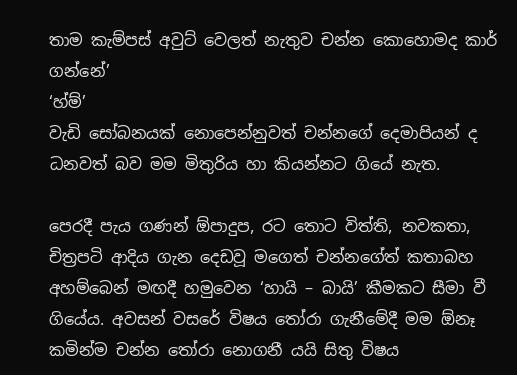තාම කැම්පස් අවුට් වෙලත් නැතුව චන්න කොහොමද කාර් ගන්නේ’
‘හ්ම්’
වැඩි සෝබනයක් නොපෙන්නුවත් චන්නගේ දෙමාපියන් ද ධනවත් බව මම මිතුරිය හා කියන්නට ගියේ නැත.

පෙරදී පැය ගණන් ඕපාදුප, රට තොට විත්ති, නවකතා, චිත්‍රපටි ආදිය ගැන දෙඩවූ මගෙත් චන්නගේත් කතාබහ අහම්බෙන් මඟදී හමුවෙන ‘හායි – බායි’ කීමකට සීමා වී ගියේය. අවසන් වසරේ විෂය තෝරා ගැනීමේදී මම ඕනෑ කමින්ම චන්න තෝරා නොගනී යයි සිතු විෂය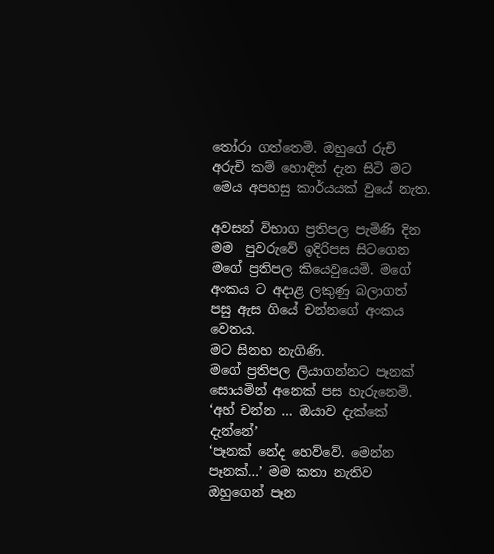තෝරා ගත්තෙමි. ඔහුගේ රුචි අරුචි කම් හොඳින් දැන සිටි මට මෙය අපහසු කාර්යයක් වුයේ නැත.

අවසන් විභාග ප්‍රතිපල පැමිණි දින මම  පුවරුවේ ඉදිරිපස සිටගෙන මගේ ප්‍රතිපල කියෙවුයෙමි. මගේ අංකය ට අදාළ ලකුණු බලාගත් පසු ඇස ගියේ චන්නගේ අංකය වෙතය.
මට සිනහ නැගිණි.
මගේ ප්‍රතිපල ලියාගන්නට පෑනක් සොයමින් අනෙක් පස හැරුනෙමි.
‘අහ් චන්න … ඔයාව දැක්කේ දැන්නේ’
‘පෑනක් නේද හෙව්වේ. මෙන්න පෑනක්…’ මම කතා නැතිව ඔහුගෙන් පෑන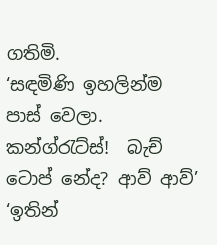ගතිමි.
‘සඳමිණි ඉහලින්ම පාස් වෙලා. කන්ග්රැට්ස්!  බැච් ටොප් නේද? ආව් ආව්’
‘ඉතින්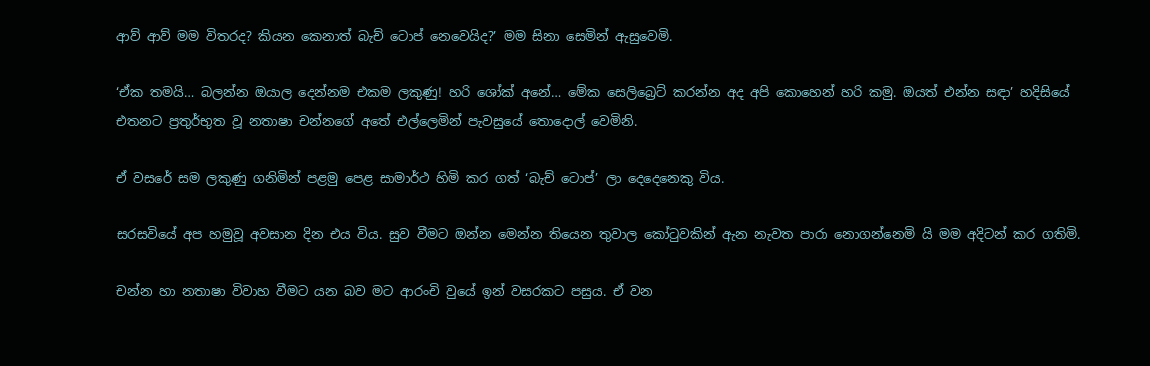ආව් ආව් මම විතරද? කියන කෙනාත් බැච් ටොප් නෙවෙයිද?’ මම සිනා සෙමින් ඇසුවෙමි.

‘ඒක තමයි… බලන්න ඔයාල දෙන්නම එකම ලකුණු! හරි ශෝක් අනේ… මේක සෙලිබ්‍රෙට් කරන්න අද අපි කොහෙන් හරි කමු. ඔයත් එන්න සඳා’ හදිසියේ එතනට ප්‍රතුර්භුත වූ නතාෂා චන්නගේ අතේ එල්ලෙමින් පැවසුයේ තොදොල් වෙමිනි.

ඒ වසරේ සම ලකුණු ගනිමින් පළමු පෙළ සාමාර්ථ හිමි කර ගත් ‘බැච් ටොප්’ ලා දෙදෙනෙකු විය.

සරසවියේ අප හමුවූ අවසාන දින එය විය. සුව වීමට ඔන්න මෙන්න තියෙන තුවාල කෝටුවකින් ඇන නැවත පාරා නොගන්නෙමි යි මම අදිටන් කර ගතිමි.

චන්න හා නතාෂා විවාහ වීමට යන බව මට ආරංචි වුයේ ඉන් වසරකට පසුය. ඒ වන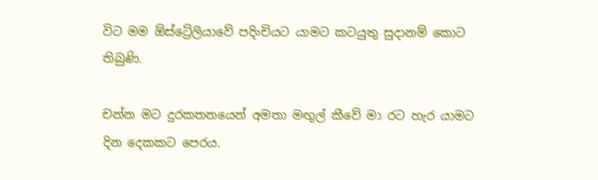විට මම ඕස්ට්‍රේලියාවේ පදිංචියට යාමට කටයුතු සුදානම් කොට තිබුණි.

චන්න මට දුරකතනයෙන් අමතා මඟුල් කීවේ මා රට හැර යාමට දින දෙකකට පෙරය.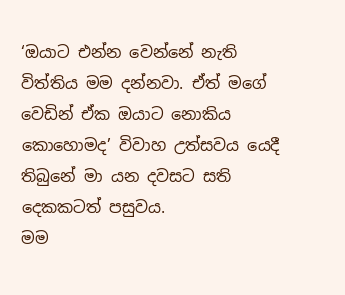‘ඔයාට එන්න වෙන්නේ නැති විත්තිය මම දන්නවා. ඒත් මගේ වෙඩින් ඒක ඔයාට නොකිය කොහොමද’ විවාහ උත්සවය යෙදී තිබුනේ මා යන දවසට සති දෙකකටත් පසුවය.
මම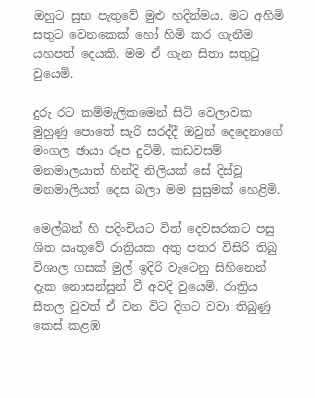ඔහුට සුභ පැතුවේ මුළු හදින්මය. මට අහිමි සතුට වෙනකෙක් හෝ හිමි කර ගැනීම යහපත් දෙයකි. මම ඒ ගැන සිතා සතුටු වුයෙමි.

දුරු රට කම්මැලිකමෙන් සිටි වෙලාවක මුහුණු පොතේ සැරි සරද්දී ඔවුන් දෙදෙනාගේ මංගල ඡායා රූප දුටිමි. කඩවසම් මනමාලයාත් හින්දි නිලියක් සේ දිස්වූ මනමාලියත් දෙස බලා මම සුසුමක් හෙළිමි.

මෙල්බන් හි පදිංචියට විත් දෙවසරකට පසු ශිත ඍතුවේ රාත්‍රියක අතු පතර විසිරි තිබු විශාල ගසක් මුල් ඉදිරි වැටෙනු සිහිනෙන් දැක නොසන්සුන් වී අවදි වුයෙමි. රාත්‍රිය සීතල වුවත් ඒ වන විට දිගට වවා තිබුණු කෙස් කළඹ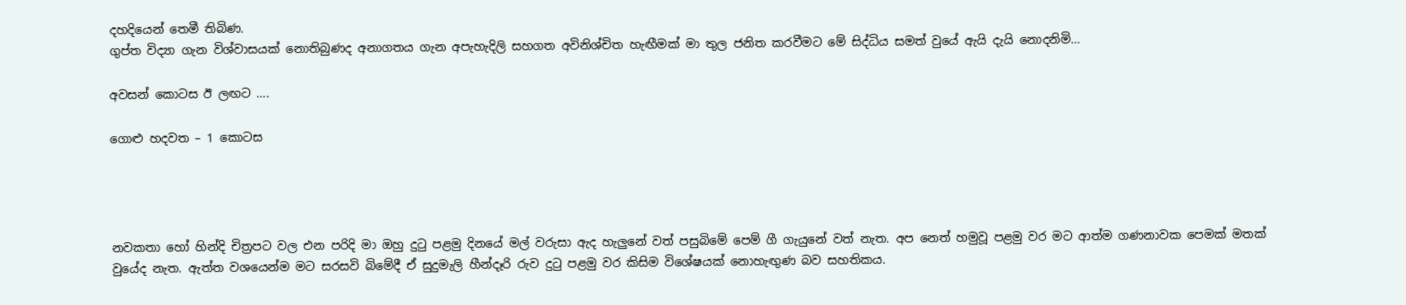දහදියෙන් තෙමී තිබිණ.
ගුප්ත විද්‍යා ගැන විශ්වාසයක් නොතිබුණද අනාගතය ගැන අපැහැදිලි සහගත අවිනිශ්චිත හැඟීමක් මා තුල ජනිත කරවීමට මේ සිද්ධිය සමත් වුයේ ඇයි දැයි නොදනිමි…

අවසන් කොටස ඊ ලඟට ….

ගොළු හදවත – 1 කොටස




නවකතා හෝ හින්දි චිත්‍රපට වල එන පරිදි මා ඔහු දුටු පළමු දිනයේ මල් වරුසා ඇද හැලුනේ වත් පසුබිමේ පෙම් ගී ගැයුනේ වත් නැත. අප නෙත් හමුවූ පළමු වර මට ආත්ම ගණනාවක පෙමක් මතක් වුයේද නැත. ඇත්ත වශයෙන්ම මට සරසවි බිමේදී ඒ සුදුමැලි හීන්දෑරි රුව දුටු පළමු වර කිසිම විශේෂයක් නොහැඟුණ බව සහතිකය.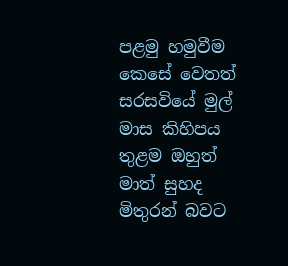පළමු හමුවීම කෙසේ වෙතත් සරසවියේ මුල් මාස කිහිපය තුළම ඔහුත් මාත් සුහද මිතුරන් බවට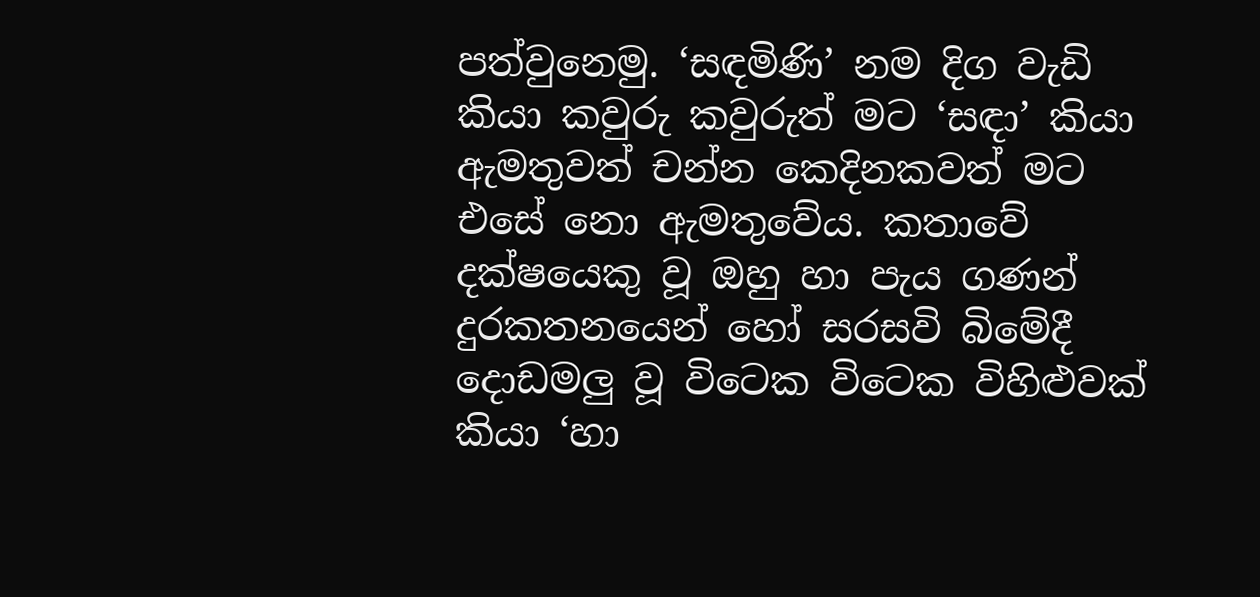පත්වුනෙමු. ‘සඳමිණි’ නම දිග වැඩි කියා කවුරු කවුරුත් මට ‘සඳා’ කියා ඇමතුවත් චන්න කෙදිනකවත් මට එසේ නො ඇමතුවේය. කතාවේ දක්ෂයෙකු වූ ඔහු හා පැය ගණන් දුරකතනයෙන් හෝ සරසවි බිමේදී දොඩමලු වූ විටෙක විටෙක විහිළුවක් කියා ‘හා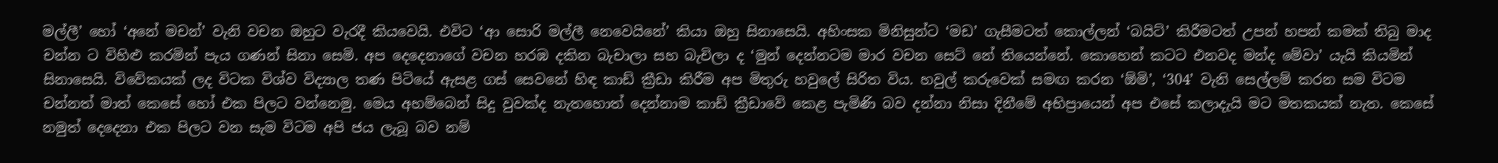මල්ලී’ හෝ ‘අනේ මචන්’ වැනි වචන ඔහුට වැරදී කියවෙයි. එවිට ‘ආ සොරි මල්ලී නෙවෙයිනේ’ කියා ඔහු සිනාසෙයි. අහිංසක මිනිසුන්ට ‘මඩ’ ගැසීමටත් කොල්ලන් ‘බයිට්’ කිරීමටත් උපන් හපන් කමක් තිබු මාද චන්න ට විහිළු කරමින් පැය ගණන් සිනා සෙමි. අප දෙදෙනාගේ වචන හරඹ දකින බැචාලා සහ බැචිලා ද ‘මුන් දෙන්නටම මාර වචන සෙට් නේ තියෙන්නේ. කොහෙන් කටට එනවද මන්ද මේවා’ යැයි කියමින් සිනාසෙයි. විවේකයක් ලද විටක විශ්ව විද්‍යාල තණ පිටියේ ඇසළ ගස් සෙවනේ හිඳ කාඩ් ක්‍රීඩා කිරීම අප මිතුරු හවුලේ සිරිත විය. හවුල් කරුවෙක් සමඟ කරන ‘ඕමි’, ‘304’ වැනි සෙල්ලම් කරන සම විටම චන්නත් මාත් කෙසේ හෝ එක පිලට වන්නෙමු. මෙය අහම්බෙන් සිදු වුවක්ද නැතහොත් දෙන්නාම කාඩ් ක්‍රීඩාවේ කෙළ පැමිණි බව දන්නා නිසා දිනීමේ අභිප්‍රායෙන් අප එසේ කලාදැයි මට මතකයක් නැත. කෙසේ නමුත් දෙදෙනා එක පිලට වන සැම විටම අපි ජය ලැබූ බව නම්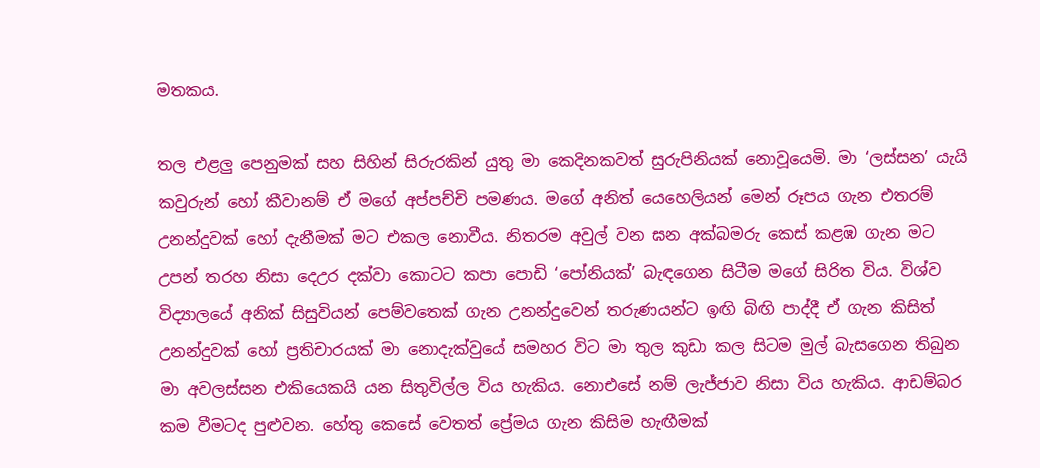මතකය.

තල එළලු පෙනුමක් සහ සිහින් සිරුරකින් යුතු මා කෙදිනකවත් සුරුපිනියක් නොවූයෙමි. මා ‘ලස්සන’ යැයි කවුරුන් හෝ කීවානම් ඒ මගේ අප්පච්චි පමණය. මගේ අනිත් යෙහෙලියන් මෙන් රූපය ගැන එතරම් උනන්දුවක් හෝ දැනීමක් මට එකල නොවීය. නිතරම අවුල් වන ඝන අක්බමරු කෙස් කළඹ ගැන මට උපන් තරහ නිසා දෙඋර දක්වා කොටට කපා පොඩි ‘පෝනියක්’ බැඳගෙන සිටීම මගේ සිරිත විය. විශ්ව විද්‍යාලයේ අනික් සිසුවියන් පෙම්වතෙක් ගැන උනන්දුවෙන් තරුණයන්ට ඉඟි බිඟි පාද්දී ඒ ගැන කිසිත් උනන්දුවක් හෝ ප්‍රතිචාරයක් මා නොදැක්වුයේ සමහර විට මා තුල කුඩා කල සිටම මුල් බැසගෙන තිබුන මා අවලස්සන එකියෙකයි යන සිතුවිල්ල විය හැකිය. නොඑසේ නම් ලැජ්ජාව නිසා විය හැකිය. ආඩම්බර කම වීමටද පුළුවන. හේතු කෙසේ වෙතත් ප්‍රේමය ගැන කිසිම හැඟීමක්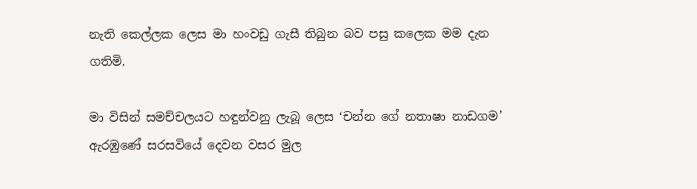නැති කෙල්ලක ලෙස මා හංවඩු ගැසී තිබුන බව පසු කලෙක මම දැන ගතිමි.

මා විසින් සමච්චලයට හඳුන්වනු ලැබූ ලෙස ‘චන්න ගේ නතාෂා නාඩගම’ ඇරඹුණේ සරසවියේ දෙවන වසර මුල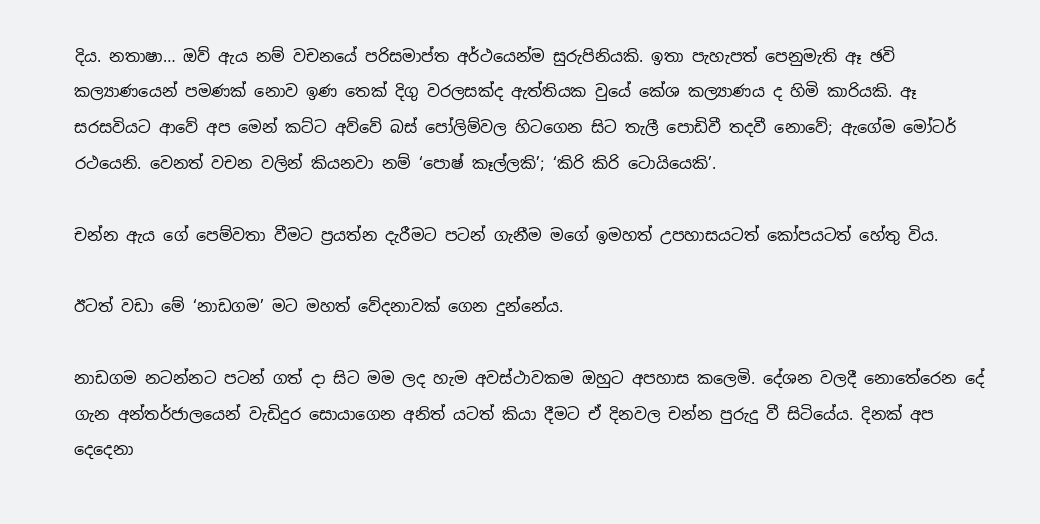දිය. නතාෂා… ඔව් ඇය නම් වචනයේ පරිසමාප්ත අර්ථයෙන්ම සුරුපිනියකි. ඉතා පැහැපත් පෙනුමැති ඈ ඡවි කල්‍යාණයෙන් පමණක් නොව ඉණ තෙක් දිගු වරලසක්ද ඇත්තියක වුයේ කේශ කල්‍යාණය ද හිමි කාරියකි. ඈ සරසවියට ආවේ අප මෙන් කට්ට අව්වේ බස් පෝලිම්වල හිටගෙන සිට තැලී පොඩිවී තදවී නොවේ; ඇගේම මෝටර් රථයෙනි. වෙනත් වචන වලින් කියනවා නම් ‘පොෂ් කෑල්ලකි’; ‘කිරි කිරි ටොයියෙකි’.

චන්න ඇය ගේ පෙම්වතා වීමට ප්‍රයත්න දැරීමට පටන් ගැනීම මගේ ඉමහත් උපහාසයටත් කෝපයටත් හේතු විය.

ඊටත් වඩා මේ ‘නාඩගම’ මට මහත් වේදනාවක් ගෙන දුන්නේය.

නාඩගම නටන්නට පටන් ගත් දා සිට මම ලද හැම අවස්ථාවකම ඔහුට අපහාස කලෙමි. දේශන වලදී නොතේරෙන දේ ගැන අන්තර්ජාලයෙන් වැඩිදුර සොයාගෙන අනිත් යටත් කියා දීමට ඒ දිනවල චන්න පුරුදු වී සිටියේය. දිනක් අප දෙදෙනා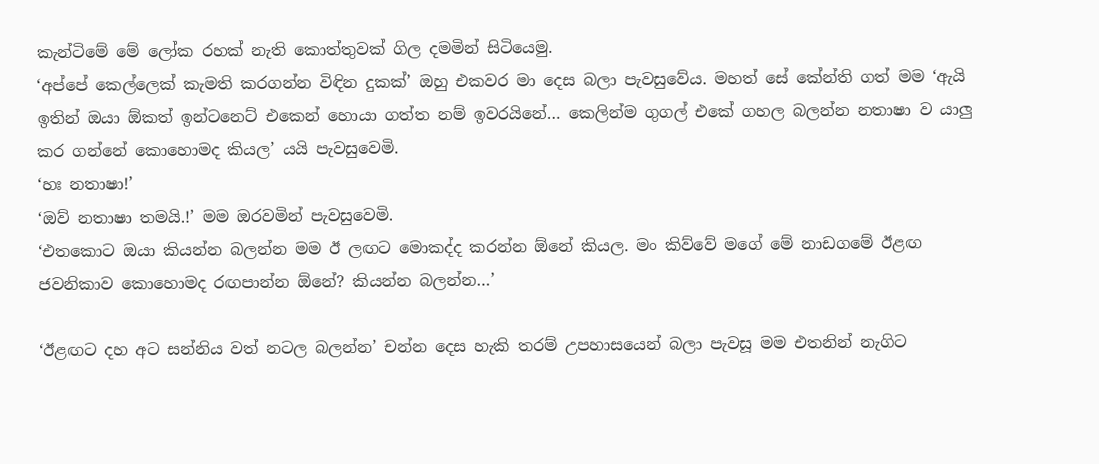කැන්ටිමේ මේ ලෝක රහක් නැති කොත්තුවක් ගිල දමමින් සිටියෙමු.
‘අප්පේ කෙල්ලෙක් කැමති කරගන්න විඳින දුකක්’ ඔහු එකවර මා දෙස බලා පැවසුවේය. මහත් සේ කේන්ති ගත් මම ‘ඇයි ඉතින් ඔයා ඕකත් ඉන්ටනෙට් එකෙන් හොයා ගත්ත නම් ඉවරයිනේ… කෙලින්ම ගුගල් එකේ ගහල බලන්න නතාෂා ව යාලු කර ගන්නේ කොහොමද කියල’ යයි පැවසුවෙමි.
‘හඃ නතාෂා!’
‘ඔව් නතාෂා තමයි.!’ මම ඔරවමින් පැවසුවෙමි.
‘එතකොට ඔයා කියන්න බලන්න මම ඊ ලඟට මොකද්ද කරන්න ඕනේ කියල. මං කිව්වේ මගේ මේ නාඩගමේ ඊළඟ ජවනිකාව කොහොමද රඟපාන්න ඕනේ? කියන්න බලන්න…’

‘ඊළඟට දහ අට සන්නිය වත් නටල බලන්න’ චන්න දෙස හැකි තරම් උපහාසයෙන් බලා පැවසූ මම එතනින් නැගිට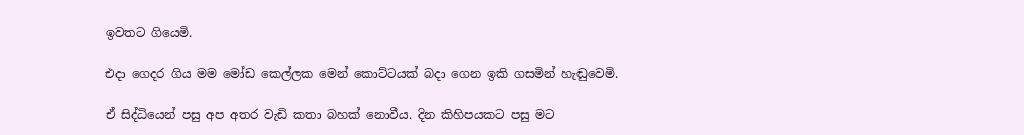ඉවතට ගියෙමි.

එදා ගෙදර ගිය මම මෝඩ කෙල්ලක මෙන් කොට්ටයක් බදා ගෙන ඉකි ගසමින් හැඬුවෙමි.

ඒ සිද්ධියෙන් පසු අප අතර වැඩි කතා බහක් නොවීය. දින කිහිපයකට පසු මට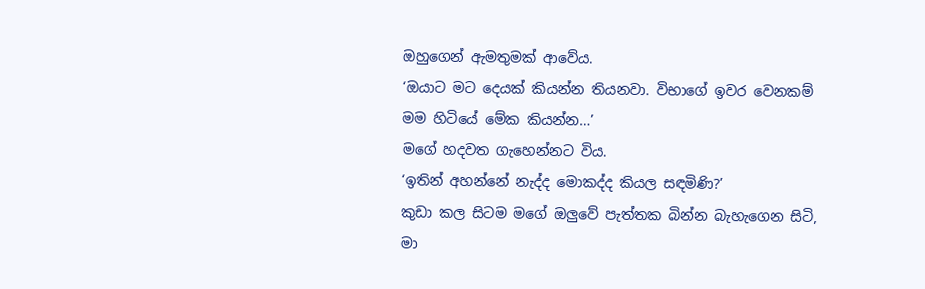ඔහුගෙන් ඇමතුමක් ආවේය.
‘ඔයාට මට දෙයක් කියන්න තියනවා. විභාගේ ඉවර වෙනකම් මම හිටියේ මේක කියන්න…’
මගේ හදවත ගැහෙන්නට විය.
‘ඉතින් අහන්නේ නැද්ද මොකද්ද කියල සඳමිණි?’
කුඩා කල සිටම මගේ ඔලුවේ පැත්තක බින්න බැහැගෙන සිටි, මා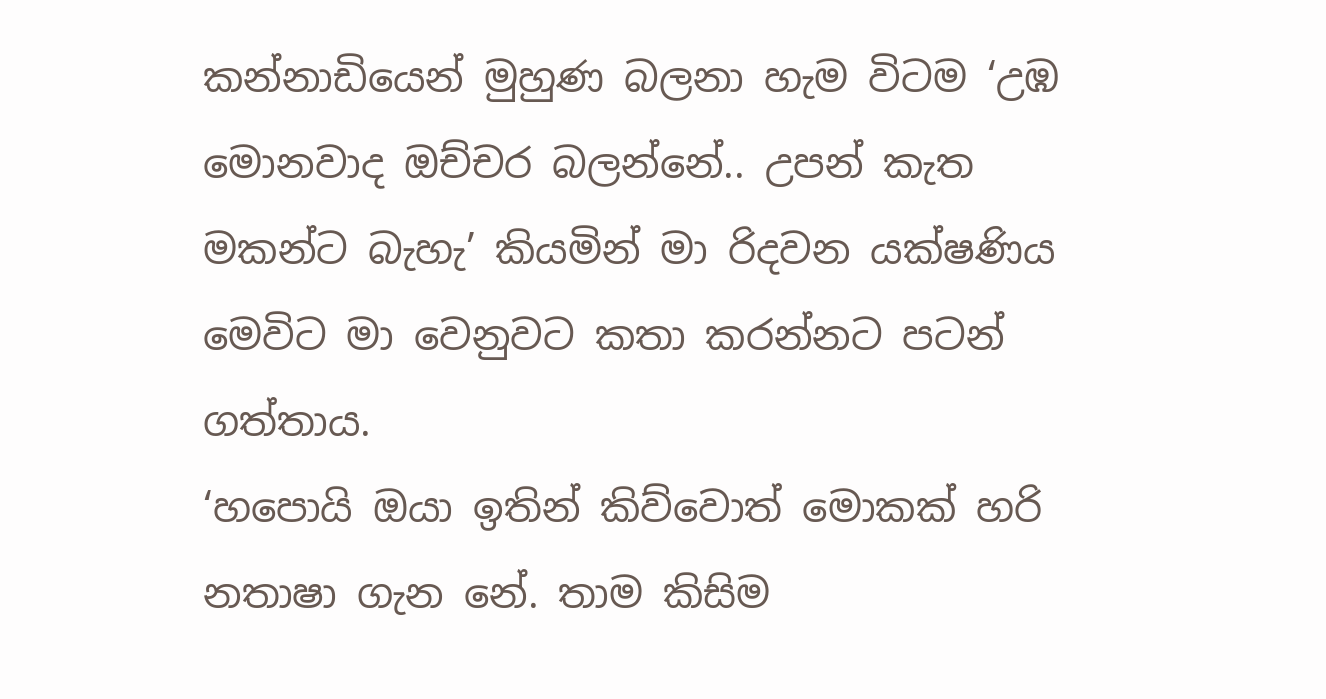කන්නාඩියෙන් මුහුණ බලනා හැම විටම ‘උඹ මොනවාද ඔච්චර බලන්නේ.. උපන් කැත මකන්ට බැහැ’ කියමින් මා රිදවන යක්ෂණිය මෙවිට මා වෙනුවට කතා කරන්නට පටන් ගත්තාය.
‘හපොයි ඔයා ඉතින් කිව්වොත් මොකක් හරි නතාෂා ගැන නේ. තාම කිසිම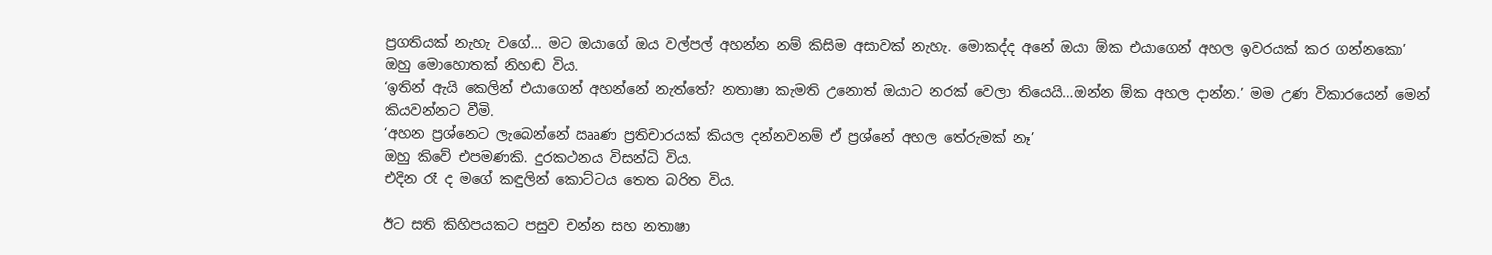ප්‍රගතියක් නැහැ වගේ… මට ඔයාගේ ඔය වල්පල් අහන්න නම් කිසිම අසාවක් නැහැ. මොකද්ද අනේ ඔයා ඕක එයාගෙන් අහල ඉවරයක් කර ගන්නකො’
ඔහු මොහොතක් නිහඬ විය.
‘ඉතින් ඇයි කෙලින් එයාගෙන් අහන්නේ නැත්තේ? නතාෂා කැමති උනොත් ඔයාට නරක් වෙලා තියෙයි…ඔන්න ඕක අහල දාන්න.’ මම උණ විකාරයෙන් මෙන් කියවන්නට වීමි.
‘අහන ප්‍රශ්නෙට ලැබෙන්නේ ඎණ ප්‍රතිචාරයක් කියල දන්නවනම් ඒ ප්‍රශ්නේ අහල තේරුමක් නෑ’
ඔහු කිවේ එපමණකි. දුරකථනය විසන්ධි විය.
එදින රෑ ද මගේ කඳුලින් කොට්ටය තෙත බරිත විය.

ඊට සති කිහිපයකට පසුව චන්න සහ නතාෂා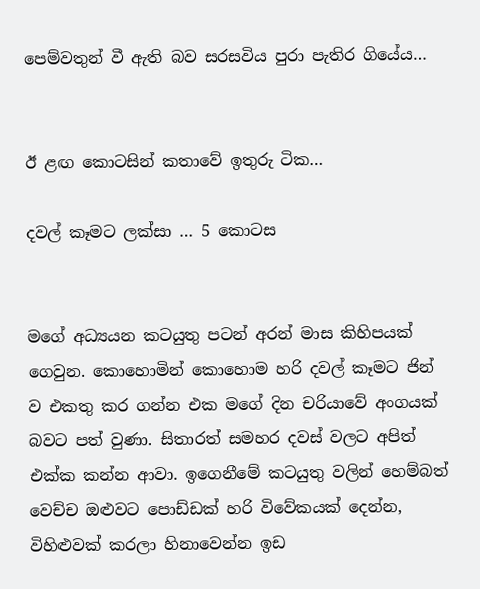පෙම්වතුන් වී ඇති බව සරසවිය පුරා පැතිර ගියේය…


ඊ ළඟ කොටසින් කතාවේ ඉතුරු ටික…

දවල් කෑමට ලක්සා … 5 කොටස


මගේ අධ්‍යයන කටයුතු පටන් අරන් මාස කිහිපයක් ගෙවුන. කොහොමින් කොහොම හරි දවල් කෑමට ජින් ව එකතු කර ගන්න එක මගේ දින චරියාවේ අංගයක් බවට පත් වුණා. සිතාරත් සමහර දවස් වලට අපිත් එක්ක කන්න ආවා. ඉගෙනීමේ කටයුතු වලින් හෙම්බත් වෙච්ච ඔළුවට පොඩ්ඩක් හරි විවේකයක් දෙන්න, විහිළුවක් කරලා හිනාවෙන්න ඉඩ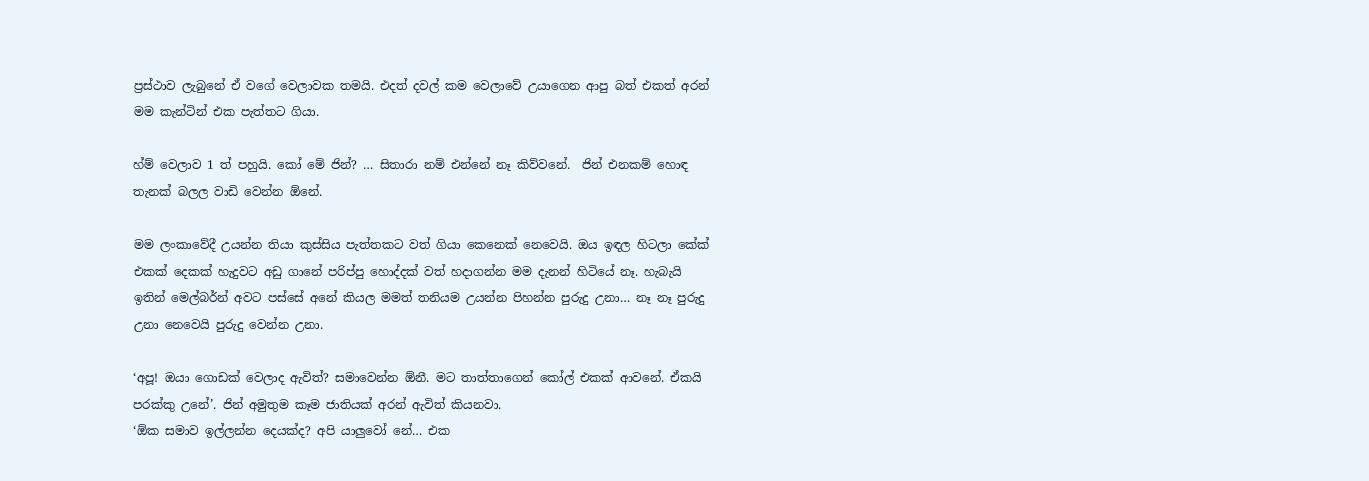ප්‍රස්ථාව ලැබුනේ ඒ වගේ වෙලාවක තමයි. එදත් දවල් කම වෙලාවේ උයාගෙන ආපු බත් එකත් අරන් මම කැන්ටින් එක පැත්තට ගියා.

හ්ම් වෙලාව 1 ත් පහුයි. කෝ මේ ජින්? … සිතාරා නම් එන්නේ නෑ කිව්වනේ.  ජින් එනකම් හොඳ තැනක් බලල වාඩි වෙන්න ඕනේ.

මම ලංකාවේදී උයන්න තියා කුස්සිය පැත්තකට වත් ගියා කෙනෙක් නෙවෙයි. ඔය ඉඳල හිටලා කේක් එකක් දෙකක් හැදුවට අඩු ගානේ පරිප්පු හොද්දක් වත් හදාගන්න මම දැනන් හිටියේ නෑ. හැබැයි ඉතින් මෙල්බර්න් අවට පස්සේ අනේ කියල මමත් තනියම උයන්න පිහන්න පුරුදු උනා… නෑ නෑ පුරුදු උනා නෙවෙයි පුරුදු වෙන්න උනා.

‘අපූ! ඔයා ගොඩක් වෙලාද ඇවිත්? සමාවෙන්න ඕනී. මට තාත්තාගෙන් කෝල් එකක් ආවනේ. ඒකයි පරක්කු උනේ’. ජින් අමුතුම කෑම ජාතියක් අරන් ඇවිත් කියනවා.
‘ඕක සමාව ඉල්ලන්න දෙයක්ද? අපි යාලුවෝ නේ… එක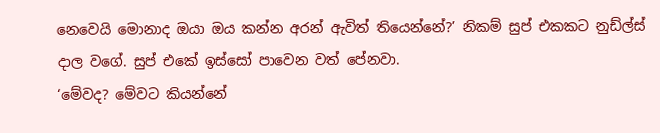නෙවෙයි මොනාද ඔයා ඔය කන්න අරන් ඇවිත් තියෙන්නේ?’ නිකම් සුප් එකකට නුඩ්ල්ස් දාල වගේ. සුප් එකේ ඉස්සෝ පාවෙන වත් පේනවා.
‘මේවද? මේවට කියන්නේ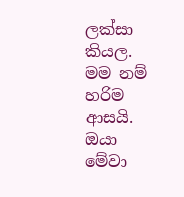ලක්සා කියල. මම නම් හරිම ආසයි. ඔයා මේවා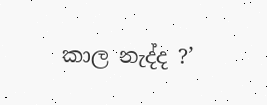කාල නැද්ද ?’